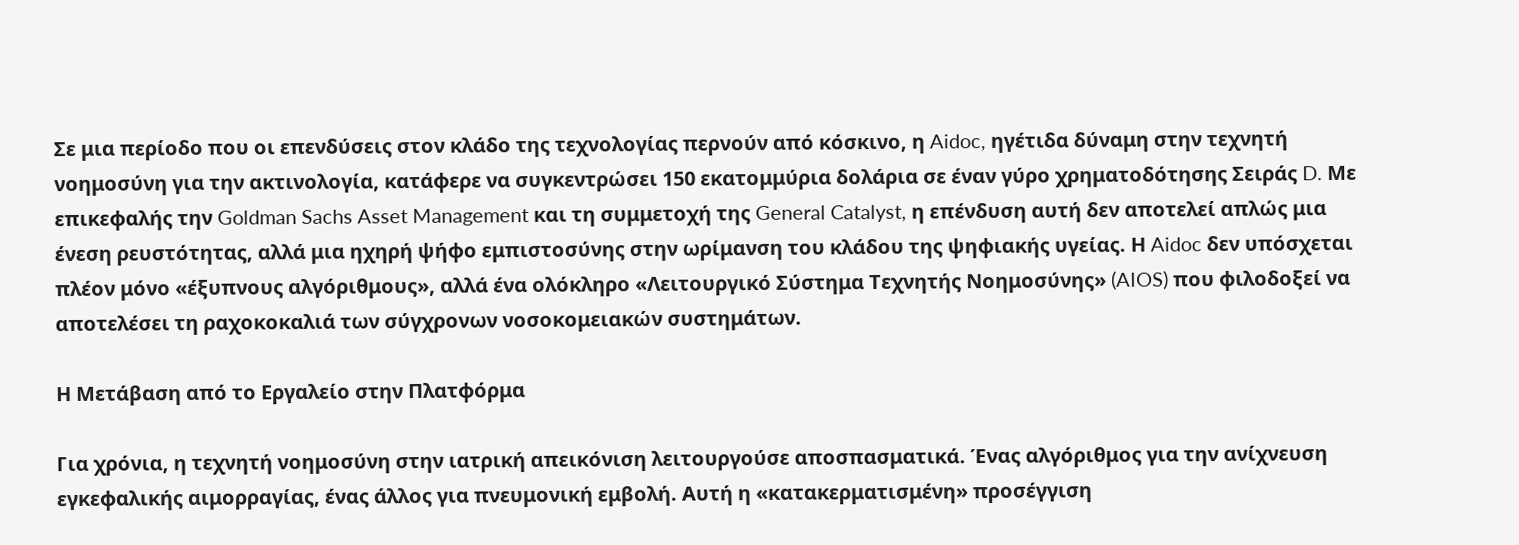Σε μια περίοδο που οι επενδύσεις στον κλάδο της τεχνολογίας περνούν από κόσκινο, η Aidoc, ηγέτιδα δύναμη στην τεχνητή νοημοσύνη για την ακτινολογία, κατάφερε να συγκεντρώσει 150 εκατομμύρια δολάρια σε έναν γύρο χρηματοδότησης Σειράς D. Με επικεφαλής την Goldman Sachs Asset Management και τη συμμετοχή της General Catalyst, η επένδυση αυτή δεν αποτελεί απλώς μια ένεση ρευστότητας, αλλά μια ηχηρή ψήφο εμπιστοσύνης στην ωρίμανση του κλάδου της ψηφιακής υγείας. Η Aidoc δεν υπόσχεται πλέον μόνο «έξυπνους αλγόριθμους», αλλά ένα ολόκληρο «Λειτουργικό Σύστημα Τεχνητής Νοημοσύνης» (AIOS) που φιλοδοξεί να αποτελέσει τη ραχοκοκαλιά των σύγχρονων νοσοκομειακών συστημάτων.

Η Μετάβαση από το Εργαλείο στην Πλατφόρμα

Για χρόνια, η τεχνητή νοημοσύνη στην ιατρική απεικόνιση λειτουργούσε αποσπασματικά. Ένας αλγόριθμος για την ανίχνευση εγκεφαλικής αιμορραγίας, ένας άλλος για πνευμονική εμβολή. Αυτή η «κατακερματισμένη» προσέγγιση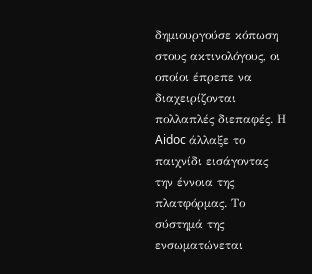δημιουργούσε κόπωση στους ακτινολόγους, οι οποίοι έπρεπε να διαχειρίζονται πολλαπλές διεπαφές. Η Aidoc άλλαξε το παιχνίδι εισάγοντας την έννοια της πλατφόρμας. Το σύστημά της ενσωματώνεται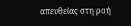απευθείας στη ροή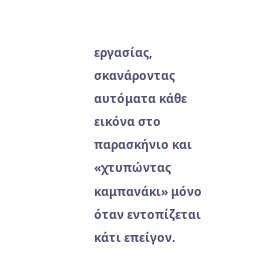εργασίας, σκανάροντας αυτόματα κάθε εικόνα στο παρασκήνιο και «χτυπώντας καμπανάκι» μόνο όταν εντοπίζεται κάτι επείγον.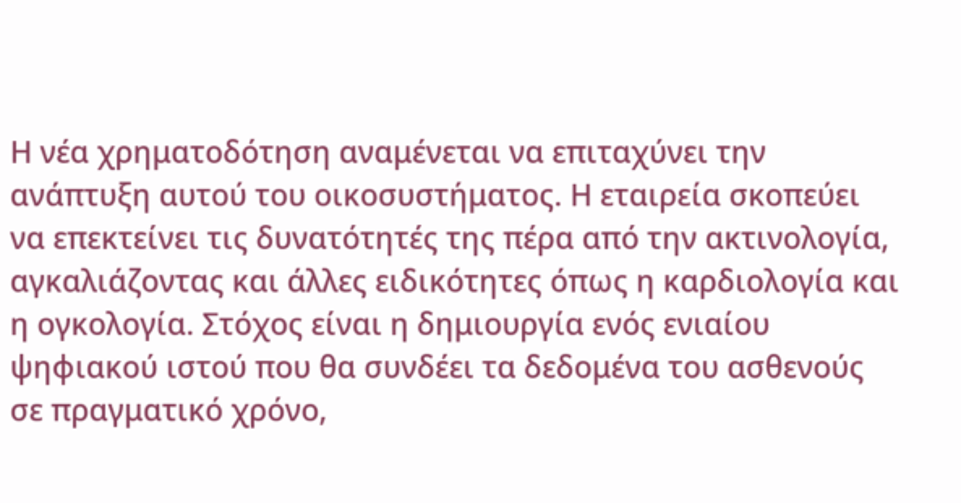Η νέα χρηματοδότηση αναμένεται να επιταχύνει την ανάπτυξη αυτού του οικοσυστήματος. Η εταιρεία σκοπεύει να επεκτείνει τις δυνατότητές της πέρα από την ακτινολογία, αγκαλιάζοντας και άλλες ειδικότητες όπως η καρδιολογία και η ογκολογία. Στόχος είναι η δημιουργία ενός ενιαίου ψηφιακού ιστού που θα συνδέει τα δεδομένα του ασθενούς σε πραγματικό χρόνο,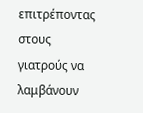επιτρέποντας στους γιατρούς να λαμβάνουν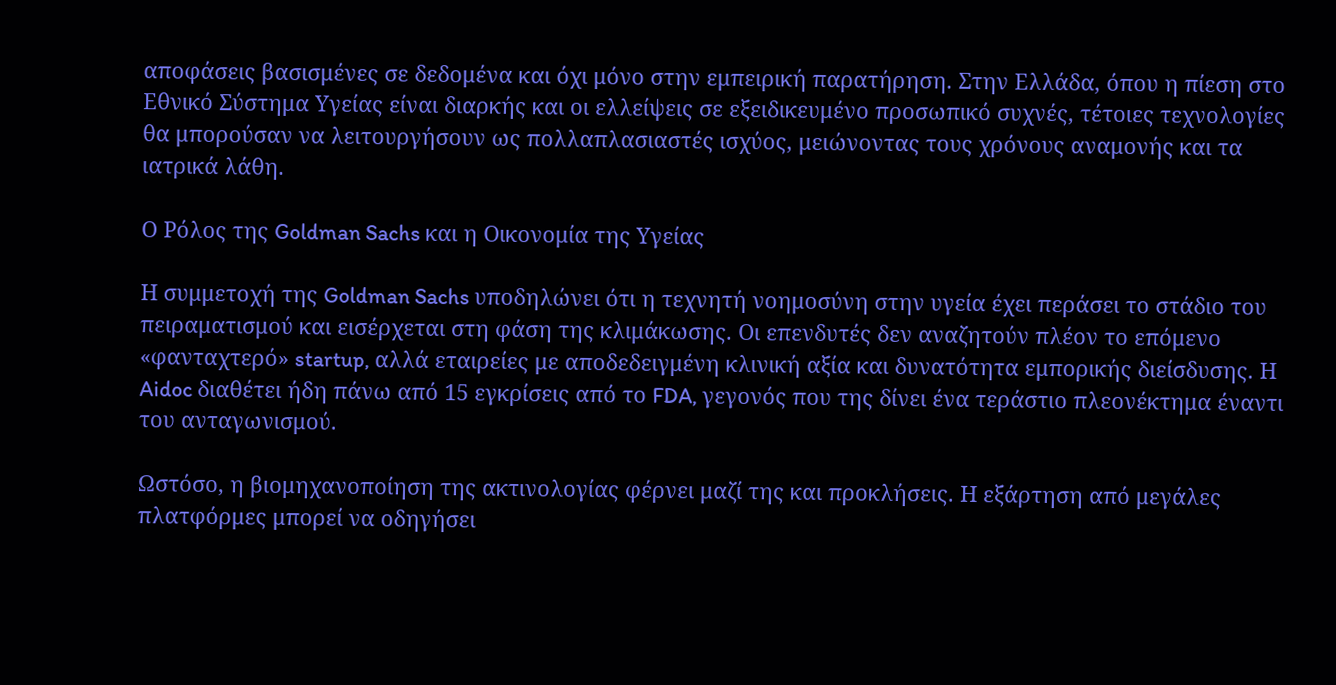αποφάσεις βασισμένες σε δεδομένα και όχι μόνο στην εμπειρική παρατήρηση. Στην Ελλάδα, όπου η πίεση στο Εθνικό Σύστημα Υγείας είναι διαρκής και οι ελλείψεις σε εξειδικευμένο προσωπικό συχνές, τέτοιες τεχνολογίες θα μπορούσαν να λειτουργήσουν ως πολλαπλασιαστές ισχύος, μειώνοντας τους χρόνους αναμονής και τα ιατρικά λάθη.

Ο Ρόλος της Goldman Sachs και η Οικονομία της Υγείας

Η συμμετοχή της Goldman Sachs υποδηλώνει ότι η τεχνητή νοημοσύνη στην υγεία έχει περάσει το στάδιο του πειραματισμού και εισέρχεται στη φάση της κλιμάκωσης. Οι επενδυτές δεν αναζητούν πλέον το επόμενο «φανταχτερό» startup, αλλά εταιρείες με αποδεδειγμένη κλινική αξία και δυνατότητα εμπορικής διείσδυσης. Η Aidoc διαθέτει ήδη πάνω από 15 εγκρίσεις από το FDA, γεγονός που της δίνει ένα τεράστιο πλεονέκτημα έναντι του ανταγωνισμού.

Ωστόσο, η βιομηχανοποίηση της ακτινολογίας φέρνει μαζί της και προκλήσεις. Η εξάρτηση από μεγάλες πλατφόρμες μπορεί να οδηγήσει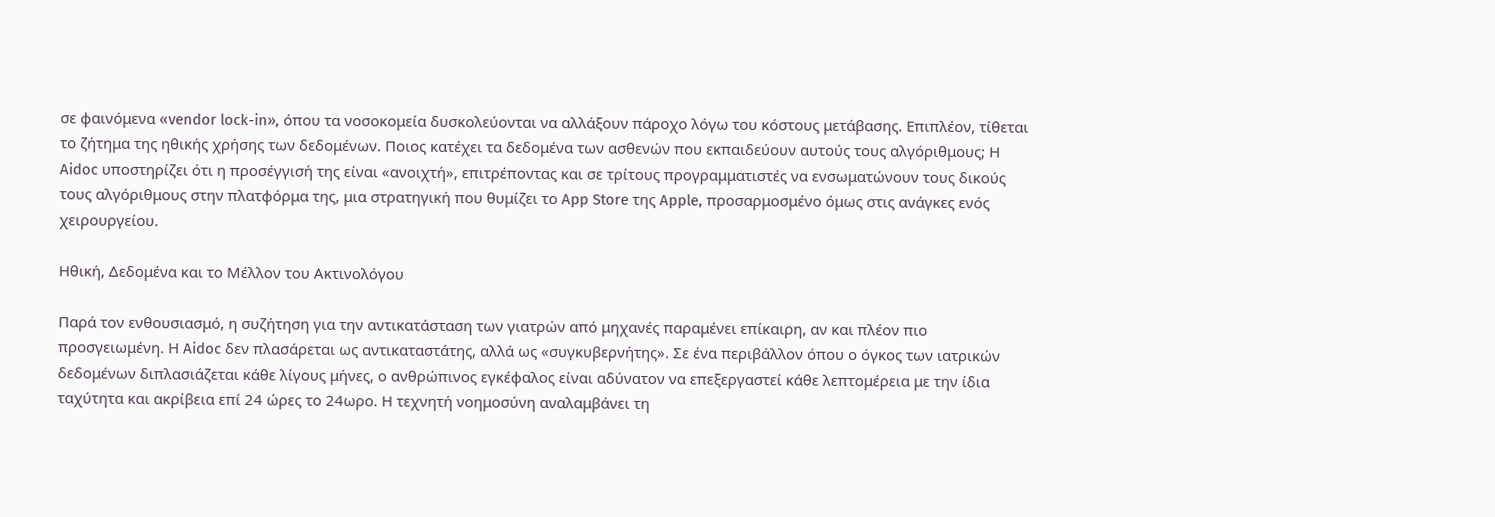σε φαινόμενα «vendor lock-in», όπου τα νοσοκομεία δυσκολεύονται να αλλάξουν πάροχο λόγω του κόστους μετάβασης. Επιπλέον, τίθεται το ζήτημα της ηθικής χρήσης των δεδομένων. Ποιος κατέχει τα δεδομένα των ασθενών που εκπαιδεύουν αυτούς τους αλγόριθμους; Η Aidoc υποστηρίζει ότι η προσέγγισή της είναι «ανοιχτή», επιτρέποντας και σε τρίτους προγραμματιστές να ενσωματώνουν τους δικούς τους αλγόριθμους στην πλατφόρμα της, μια στρατηγική που θυμίζει το App Store της Apple, προσαρμοσμένο όμως στις ανάγκες ενός χειρουργείου.

Ηθική, Δεδομένα και το Μέλλον του Ακτινολόγου

Παρά τον ενθουσιασμό, η συζήτηση για την αντικατάσταση των γιατρών από μηχανές παραμένει επίκαιρη, αν και πλέον πιο προσγειωμένη. Η Aidoc δεν πλασάρεται ως αντικαταστάτης, αλλά ως «συγκυβερνήτης». Σε ένα περιβάλλον όπου ο όγκος των ιατρικών δεδομένων διπλασιάζεται κάθε λίγους μήνες, ο ανθρώπινος εγκέφαλος είναι αδύνατον να επεξεργαστεί κάθε λεπτομέρεια με την ίδια ταχύτητα και ακρίβεια επί 24 ώρες το 24ωρο. Η τεχνητή νοημοσύνη αναλαμβάνει τη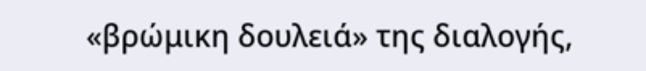«βρώμικη δουλειά» της διαλογής,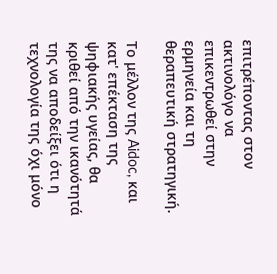επιτρέποντας στον ακτινολόγο να επικεντρωθεί στην ερμηνεία και τη θεραπευτική στρατηγική.

Το μέλλον της Aidoc, και κατ' επέκταση της ψηφιακής υγείας, θα κριθεί από την ικανότητά της να αποδείξει ότι η τεχνολογία της όχι μόνο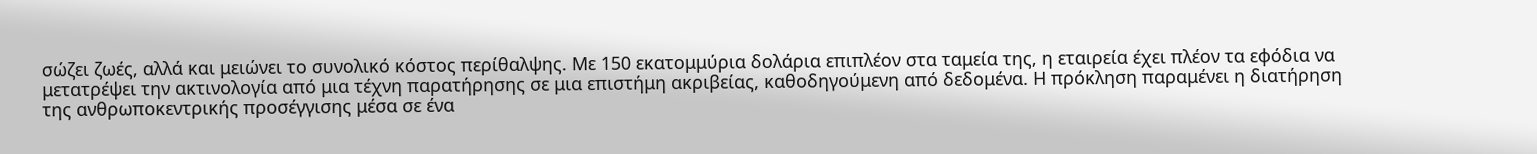σώζει ζωές, αλλά και μειώνει το συνολικό κόστος περίθαλψης. Με 150 εκατομμύρια δολάρια επιπλέον στα ταμεία της, η εταιρεία έχει πλέον τα εφόδια να μετατρέψει την ακτινολογία από μια τέχνη παρατήρησης σε μια επιστήμη ακριβείας, καθοδηγούμενη από δεδομένα. Η πρόκληση παραμένει η διατήρηση της ανθρωποκεντρικής προσέγγισης μέσα σε ένα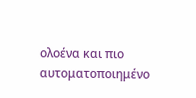ολοένα και πιο αυτοματοποιημένο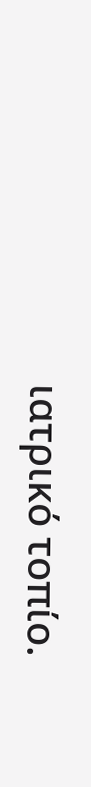ιατρικό τοπίο.